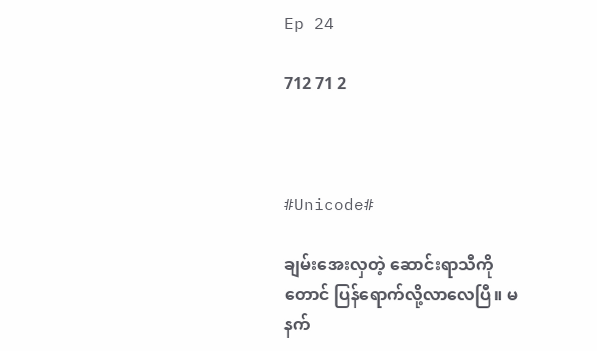Ep 24

712 71 2



#Unicode#

ချမ်းအေးလှတဲ့ ဆောင်းရာသီကိုတောင် ပြန်ရောက်လို့လာလေပြီ။ မနက်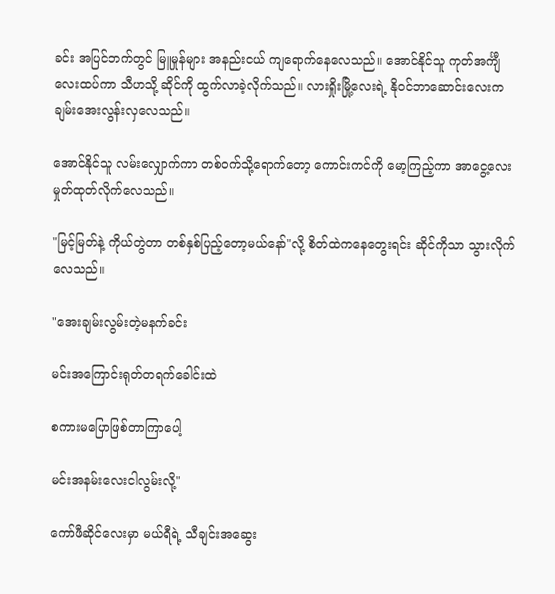ခင်း အပြင်ဘက်တွင် မြူမှုန်များ အနည်းငယ် ကျရောက်နေလေသည်။ အောင်နိုင်သူ ကုတ်အင်္ကျီလေးထပ်ကာ သီဟသို့ ဆိုင်ကို ထွက်လာခဲ့လိုက်သည်။ လားရှိုးမြို့လေးရဲ့ နို၀င်ဘာဆောင်းလေးက ချမ်းအေးလွန်းလှလေသည်။

အောင်နိုင်သူ လမ်းလျှောက်ကာ တစ်၀က်သို့ရောက်တော့ ကောင်းကင်ကို မော့ကြည့်ကာ အာငွေ့လေး မှုတ်ထုတ်လိုက်လေသည်။

"မြင့်မြတ်နဲ့ ကိုယ်တွဲတာ တစ်နှစ်ပြည့်တော့မယ်နော်"လို့ စိတ်ထဲကနေတွေးရင်း ဆိုင်ကိုသာ သွားလိုက်လေသည်။

"အေးချမ်းလွမ်းတဲ့မနက်ခင်း

မင်းအကြောင်းရုတ်တရက်ခေါင်းထဲ

စကားမပြောဖြစ်တာကြာပေါ့

မင်းအနမ်းလေးငါလွမ်းလို့"

ကော်ဖီဆိုင်လေးမှာ မယ်ရီရဲ့ သီချင်း‌အ‌ဆွေး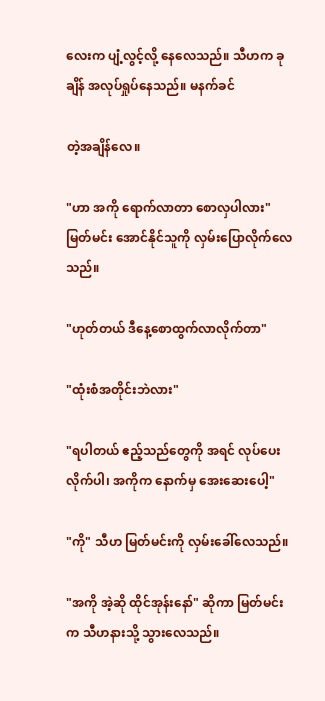လေးက ပျံ့လွင့်လို့ နေလေသည်။ သီဟက ခုချိန် အလုပ်ရှုပ်နေသည်။ မနက်ခင်

တဲ့အချိန်လေ။

"ဟာ အကို ရောက်လာတာ စောလှပါလား" မြတ်မင်း အောင်နိုင်သူကို လှမ်းပြောလိုက်လေသည်။

"ဟုတ်တယ် ဒီနေ့စောထွက်လာလိုက်တာ"

"ထုံးစံအတိုင်းဘဲလား"

"ရပါတယ် ဧည့်သည်တွေကို အရင် လုပ်ပေးလိုက်ပါ၊ အကိုက နောက်မှ အေးဆေးပေါ့"

"ကို" သီဟ မြတ်မင်းကို လှမ်းခေါ်လေသည်။

"အကို အဲ့ဆို ထိုင်အုန်းနော်" ဆိုကာ မြတ်မင်းက သီဟနားသို့ သွားလေသည်။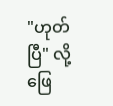"ဟုတ်ပြီ" လို့ဖြေ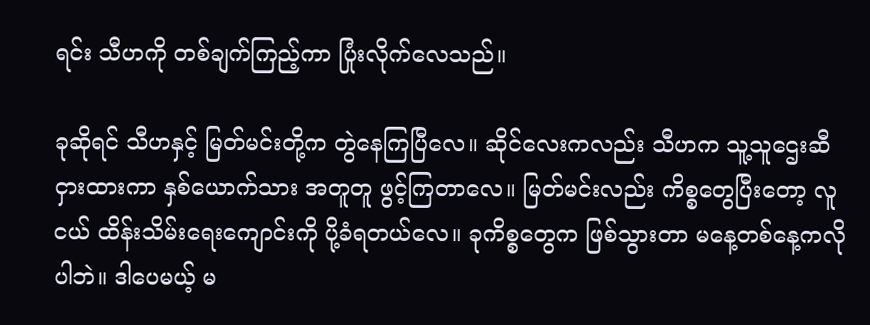ရင်း သီဟကို တစ်ချက်ကြည့်ကာ ပြုံးလိုက်လေသည်။

ခုဆိုရင် သီဟနှင့် မြတ်မင်းတို့က တွဲနေကြပြီလေ။ ဆိုင်လေးကလည်း သီဟက သူ့သူဌေးဆီ ငှားထားကာ နှစ်ယောက်သား အတူတူ ဖွင့်ကြတာလေ။ မြတ်မင်းလည်း ကိစ္စတွေပြီးတော့ လူငယ် ထိန်းသိမ်းရေးကျောင်းကို ပို့ခံရတယ်လေ။ ခုကိစ္စတွေက ဖြစ်သွားတာ မနေ့တစ်နေ့ကလိုပါဘဲ။ ဒါပေမယ့် မ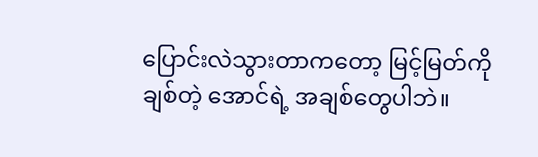ပြောင်းလဲသွားတာကတော့ မြင့်မြတ်ကိုချစ်တဲ့ အောင်ရဲ့ အချစ်တွေပါဘဲ။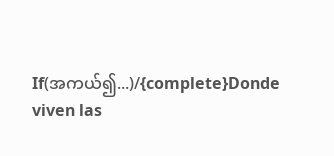If(အကယ်၍...)/{complete}Donde viven las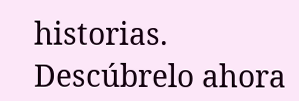historias. Descúbrelo ahora